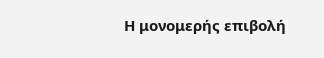Η μονομερής επιβολή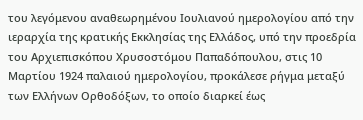του λεγόμενου αναθεωρημένου Ιουλιανού ημερολογίου από την ιεραρχία της κρατικής Εκκλησίας της Ελλάδος, υπό την προεδρία του Αρχιεπισκόπου Χρυσοστόμου Παπαδόπουλου, στις 10 Μαρτίου 1924 παλαιού ημερολογίου, προκάλεσε ρήγμα μεταξύ των Ελλήνων Ορθοδόξων, το οποίο διαρκεί έως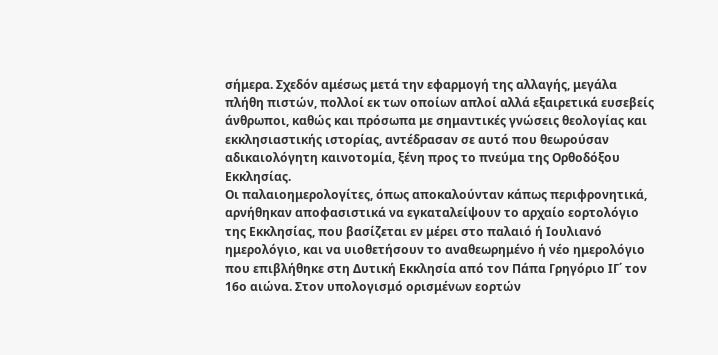σήμερα. Σχεδόν αμέσως μετά την εφαρμογή της αλλαγής, μεγάλα πλήθη πιστών, πολλοί εκ των οποίων απλοί αλλά εξαιρετικά ευσεβείς άνθρωποι, καθώς και πρόσωπα με σημαντικές γνώσεις θεολογίας και εκκλησιαστικής ιστορίας, αντέδρασαν σε αυτό που θεωρούσαν αδικαιολόγητη καινοτομία, ξένη προς το πνεύμα της Ορθοδόξου Εκκλησίας.
Οι παλαιοημερολογίτες, όπως αποκαλούνταν κάπως περιφρονητικά, αρνήθηκαν αποφασιστικά να εγκαταλείψουν το αρχαίο εορτολόγιο της Εκκλησίας, που βασίζεται εν μέρει στο παλαιό ή Ιουλιανό ημερολόγιο, και να υιοθετήσουν το αναθεωρημένο ή νέο ημερολόγιο που επιβλήθηκε στη Δυτική Εκκλησία από τον Πάπα Γρηγόριο ΙΓ΄ τον 16ο αιώνα. Στον υπολογισμό ορισμένων εορτών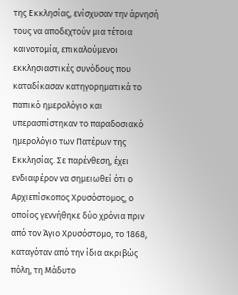της Εκκλησίας, ενίσχυσαν την άρνησή τους να αποδεχτούν μια τέτοια καινοτομία, επικαλούμενοι εκκλησιαστικές συνόδους που καταδίκασαν κατηγορηματικά το παπικό ημερολόγιο και υπερασπίστηκαν το παραδοσιακό ημερολόγιο των Πατέρων της Εκκλησίας. Σε παρένθεση, έχει ενδιαφέρον να σημειωθεί ότι ο Αρχιεπίσκοπος Χρυσόστομος, ο οποίος γεννήθηκε δύο χρόνια πριν από τον Άγιο Χρυσόστομο, το 1868, καταγόταν από την ίδια ακριβώς πόλη, τη Μάδυτο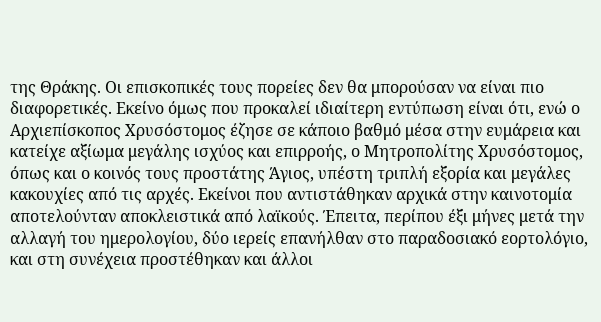της Θράκης. Οι επισκοπικές τους πορείες δεν θα μπορούσαν να είναι πιο διαφορετικές. Εκείνο όμως που προκαλεί ιδιαίτερη εντύπωση είναι ότι, ενώ ο Αρχιεπίσκοπος Χρυσόστομος έζησε σε κάποιο βαθμό μέσα στην ευμάρεια και κατείχε αξίωμα μεγάλης ισχύος και επιρροής, ο Μητροπολίτης Χρυσόστομος, όπως και ο κοινός τους προστάτης Άγιος, υπέστη τριπλή εξορία και μεγάλες κακουχίες από τις αρχές. Εκείνοι που αντιστάθηκαν αρχικά στην καινοτομία αποτελούνταν αποκλειστικά από λαϊκούς. Έπειτα, περίπου έξι μήνες μετά την αλλαγή του ημερολογίου, δύο ιερείς επανήλθαν στο παραδοσιακό εορτολόγιο, και στη συνέχεια προστέθηκαν και άλλοι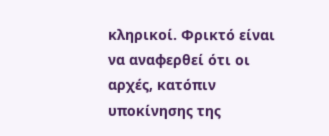κληρικοί. Φρικτό είναι να αναφερθεί ότι οι αρχές, κατόπιν υποκίνησης της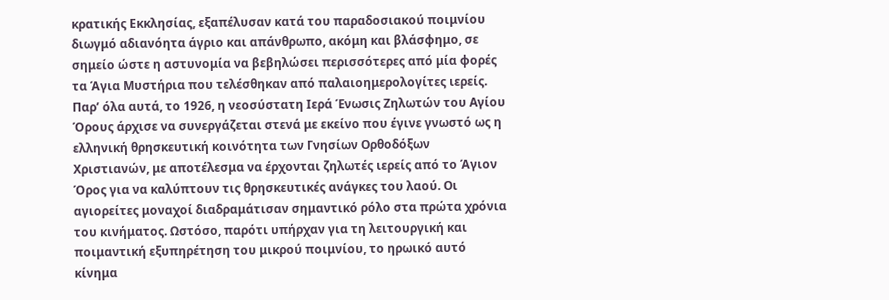κρατικής Εκκλησίας, εξαπέλυσαν κατά του παραδοσιακού ποιμνίου διωγμό αδιανόητα άγριο και απάνθρωπο, ακόμη και βλάσφημο, σε σημείο ώστε η αστυνομία να βεβηλώσει περισσότερες από μία φορές τα Άγια Μυστήρια που τελέσθηκαν από παλαιοημερολογίτες ιερείς. Παρ’ όλα αυτά, το 1926, η νεοσύστατη Ιερά Ένωσις Ζηλωτών του Αγίου Όρους άρχισε να συνεργάζεται στενά με εκείνο που έγινε γνωστό ως η ελληνική θρησκευτική κοινότητα των Γνησίων Ορθοδόξων Χριστιανών, με αποτέλεσμα να έρχονται ζηλωτές ιερείς από το Άγιον Όρος για να καλύπτουν τις θρησκευτικές ανάγκες του λαού. Οι αγιορείτες μοναχοί διαδραμάτισαν σημαντικό ρόλο στα πρώτα χρόνια του κινήματος. Ωστόσο, παρότι υπήρχαν για τη λειτουργική και ποιμαντική εξυπηρέτηση του μικρού ποιμνίου, το ηρωικό αυτό κίνημα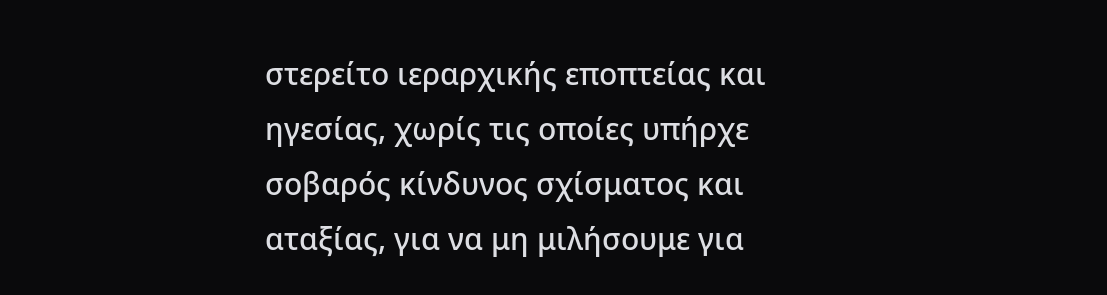στερείτο ιεραρχικής εποπτείας και ηγεσίας, χωρίς τις οποίες υπήρχε σοβαρός κίνδυνος σχίσματος και αταξίας, για να μη μιλήσουμε για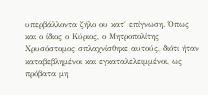υπερβάλλοντα ζήλο ου κατ΄ επίγνωση. Όπως και ο ίδιος ο Κύριος, ο Μητροπολίτης Χρυσόστομος σπλαχνίσθηκε αυτούς, διότι ήταν καταβεβλημένοι και εγκαταλελειμμένοι, ως πρόβατα μη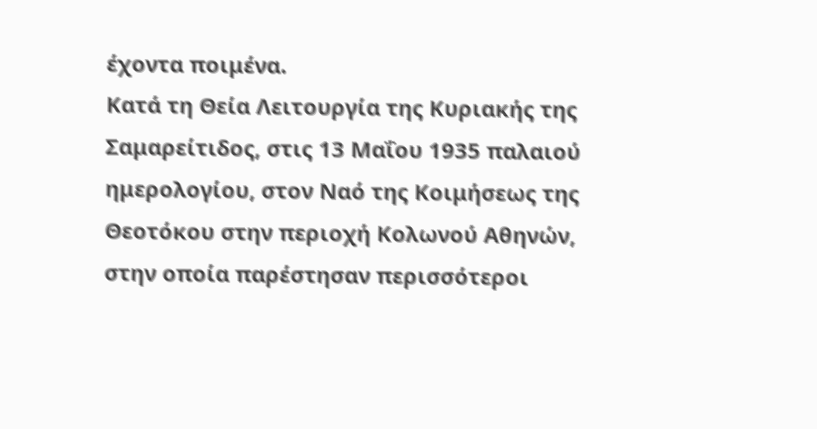έχοντα ποιμένα.
Κατά τη Θεία Λειτουργία της Κυριακής της Σαμαρείτιδος, στις 13 Μαΐου 1935 παλαιού ημερολογίου, στον Ναό της Κοιμήσεως της Θεοτόκου στην περιοχή Κολωνού Αθηνών, στην οποία παρέστησαν περισσότεροι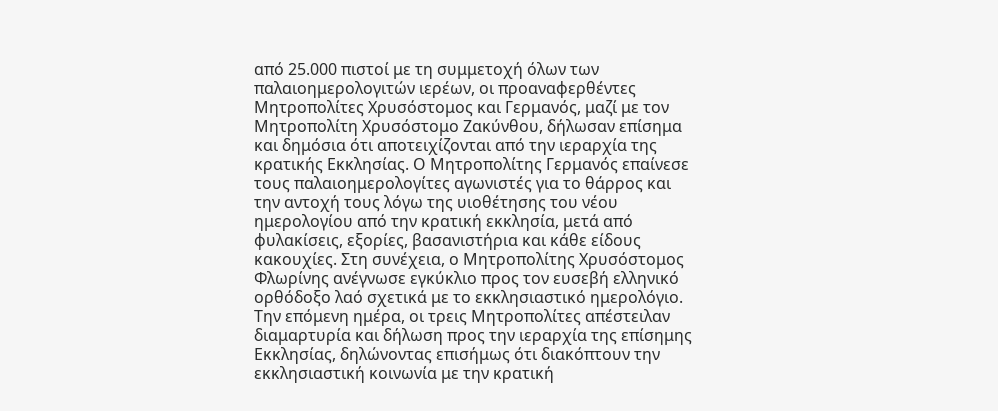από 25.000 πιστοί με τη συμμετοχή όλων των παλαιοημερολογιτών ιερέων, οι προαναφερθέντες Μητροπολίτες Χρυσόστομος και Γερμανός, μαζί με τον Μητροπολίτη Χρυσόστομο Ζακύνθου, δήλωσαν επίσημα και δημόσια ότι αποτειχίζονται από την ιεραρχία της κρατικής Εκκλησίας. Ο Μητροπολίτης Γερμανός επαίνεσε τους παλαιοημερολογίτες αγωνιστές για το θάρρος και την αντοχή τους λόγω της υιοθέτησης του νέου ημερολογίου από την κρατική εκκλησία, μετά από φυλακίσεις, εξορίες, βασανιστήρια και κάθε είδους κακουχίες. Στη συνέχεια, ο Μητροπολίτης Χρυσόστομος Φλωρίνης ανέγνωσε εγκύκλιο προς τον ευσεβή ελληνικό ορθόδοξο λαό σχετικά με το εκκλησιαστικό ημερολόγιο. Την επόμενη ημέρα, οι τρεις Μητροπολίτες απέστειλαν διαμαρτυρία και δήλωση προς την ιεραρχία της επίσημης Εκκλησίας, δηλώνοντας επισήμως ότι διακόπτουν την εκκλησιαστική κοινωνία με την κρατική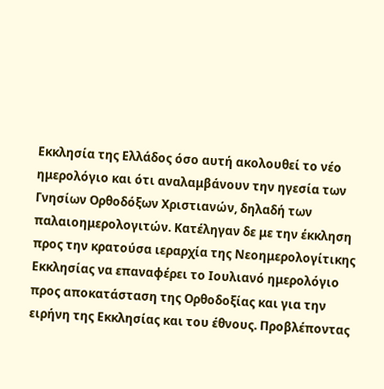Εκκλησία της Ελλάδος όσο αυτή ακολουθεί το νέο ημερολόγιο και ότι αναλαμβάνουν την ηγεσία των Γνησίων Ορθοδόξων Χριστιανών, δηλαδή των παλαιοημερολογιτών. Κατέληγαν δε με την έκκληση προς την κρατούσα ιεραρχία της Νεοημερολογίτικης Εκκλησίας να επαναφέρει το Ιουλιανό ημερολόγιο προς αποκατάσταση της Ορθοδοξίας και για την ειρήνη της Εκκλησίας και του έθνους. Προβλέποντας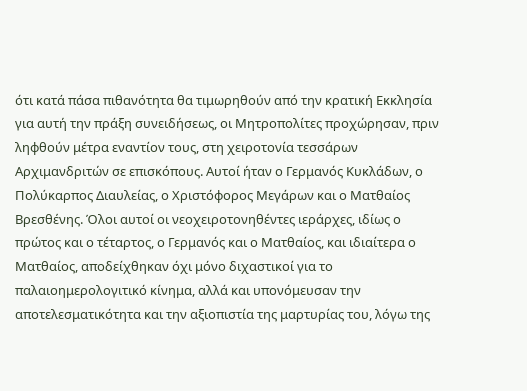ότι κατά πάσα πιθανότητα θα τιμωρηθούν από την κρατική Εκκλησία για αυτή την πράξη συνειδήσεως, οι Μητροπολίτες προχώρησαν, πριν ληφθούν μέτρα εναντίον τους, στη χειροτονία τεσσάρων Αρχιμανδριτών σε επισκόπους. Αυτοί ήταν ο Γερμανός Κυκλάδων, ο Πολύκαρπος Διαυλείας, ο Χριστόφορος Μεγάρων και ο Ματθαίος Βρεσθένης. Όλοι αυτοί οι νεοχειροτονηθέντες ιεράρχες, ιδίως ο πρώτος και ο τέταρτος, ο Γερμανός και ο Ματθαίος, και ιδιαίτερα ο Ματθαίος, αποδείχθηκαν όχι μόνο διχαστικοί για το παλαιοημερολογιτικό κίνημα, αλλά και υπονόμευσαν την αποτελεσματικότητα και την αξιοπιστία της μαρτυρίας του, λόγω της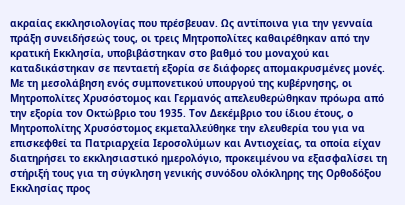ακραίας εκκλησιολογίας που πρέσβευαν. Ως αντίποινα για την γενναία πράξη συνειδήσεώς τους, οι τρεις Μητροπολίτες καθαιρέθηκαν από την κρατική Εκκλησία, υποβιβάστηκαν στο βαθμό του μοναχού και καταδικάστηκαν σε πενταετή εξορία σε διάφορες απομακρυσμένες μονές. Με τη μεσολάβηση ενός συμπονετικού υπουργού της κυβέρνησης, οι Μητροπολίτες Χρυσόστομος και Γερμανός απελευθερώθηκαν πρόωρα από την εξορία τον Οκτώβριο του 1935. Τον Δεκέμβριο του ίδιου έτους, ο Μητροπολίτης Χρυσόστομος εκμεταλλεύθηκε την ελευθερία του για να επισκεφθεί τα Πατριαρχεία Ιεροσολύμων και Αντιοχείας, τα οποία είχαν διατηρήσει το εκκλησιαστικό ημερολόγιο, προκειμένου να εξασφαλίσει τη στήριξή τους για τη σύγκληση γενικής συνόδου ολόκληρης της Ορθοδόξου Εκκλησίας προς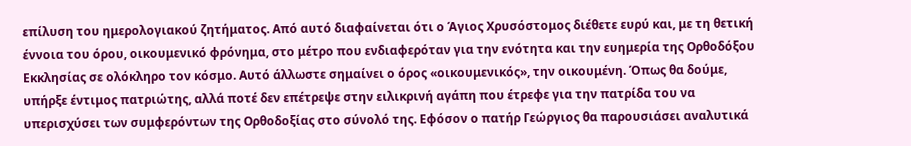επίλυση του ημερολογιακού ζητήματος. Από αυτό διαφαίνεται ότι ο Άγιος Χρυσόστομος διέθετε ευρύ και, με τη θετική έννοια του όρου, οικουμενικό φρόνημα, στο μέτρο που ενδιαφερόταν για την ενότητα και την ευημερία της Ορθοδόξου Εκκλησίας σε ολόκληρο τον κόσμο. Αυτό άλλωστε σημαίνει ο όρος «οικουμενικός», την οικουμένη. Όπως θα δούμε, υπήρξε έντιμος πατριώτης, αλλά ποτέ δεν επέτρεψε στην ειλικρινή αγάπη που έτρεφε για την πατρίδα του να υπερισχύσει των συμφερόντων της Ορθοδοξίας στο σύνολό της. Εφόσον ο πατήρ Γεώργιος θα παρουσιάσει αναλυτικά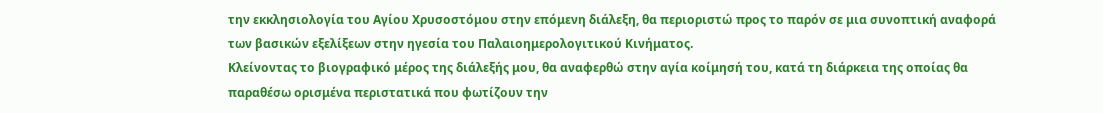την εκκλησιολογία του Αγίου Χρυσοστόμου στην επόμενη διάλεξη, θα περιοριστώ προς το παρόν σε μια συνοπτική αναφορά των βασικών εξελίξεων στην ηγεσία του Παλαιοημερολογιτικού Κινήματος.
Κλείνοντας το βιογραφικό μέρος της διάλεξής μου, θα αναφερθώ στην αγία κοίμησή του, κατά τη διάρκεια της οποίας θα παραθέσω ορισμένα περιστατικά που φωτίζουν την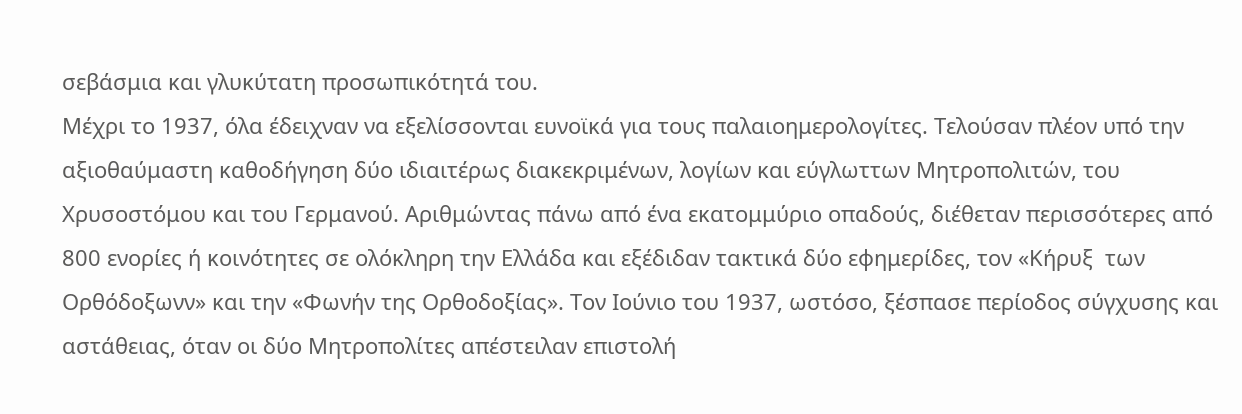σεβάσμια και γλυκύτατη προσωπικότητά του.
Μέχρι το 1937, όλα έδειχναν να εξελίσσονται ευνοϊκά για τους παλαιοημερολογίτες. Τελούσαν πλέον υπό την αξιοθαύμαστη καθοδήγηση δύο ιδιαιτέρως διακεκριμένων, λογίων και εύγλωττων Μητροπολιτών, του Χρυσοστόμου και του Γερμανού. Αριθμώντας πάνω από ένα εκατομμύριο οπαδούς, διέθεταν περισσότερες από 800 ενορίες ή κοινότητες σε ολόκληρη την Ελλάδα και εξέδιδαν τακτικά δύο εφημερίδες, τον «Κήρυξ  των Ορθόδοξωνν» και την «Φωνήν της Ορθοδοξίας». Τον Ιούνιο του 1937, ωστόσο, ξέσπασε περίοδος σύγχυσης και αστάθειας, όταν οι δύο Μητροπολίτες απέστειλαν επιστολή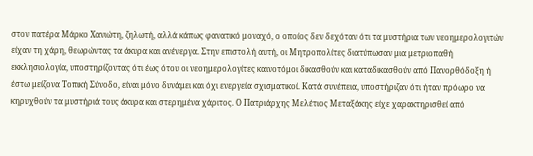στον πατέρα Μάρκο Χανιώτη, ζηλωτή, αλλά κάπως φανατικό μοναχό, ο οποίος δεν δεχόταν ότι τα μυστήρια των νεοημερολογιτών είχαν τη χάρη, θεωρώντας τα άκυρα και ανένεργα. Στην επιστολή αυτή, οι Μητροπολίτες διατύπωσαν μια μετριοπαθή εκκλησιολογία, υποστηρίζοντας ότι έως ότου οι νεοημερολογίτες καινοτόμοι δικασθούν και καταδικασθούν από Πανορθόδοξη ή έστω μείζονα Τοπική Σύνοδο, είναι μόνο δυνάμει και όχι ενεργεία σχισματικοί. Κατά συνέπεια, υποστήριζαν ότι ήταν πρόωρο να κηρυχθούν τα μυστήριά τους άκυρα και στερημένα χάριτος. Ο Πατριάρχης Μελέτιος Μεταξάκης είχε χαρακτηρισθεί από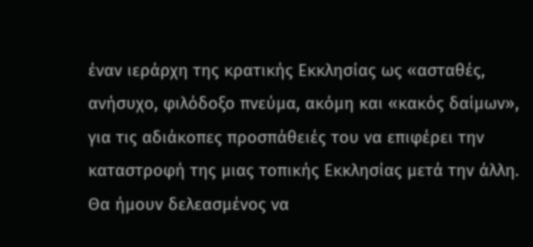έναν ιεράρχη της κρατικής Εκκλησίας ως «ασταθές, ανήσυχο, φιλόδοξο πνεύμα, ακόμη και «κακός δαίμων», για τις αδιάκοπες προσπάθειές του να επιφέρει την καταστροφή της μιας τοπικής Εκκλησίας μετά την άλλη. Θα ήμουν δελεασμένος να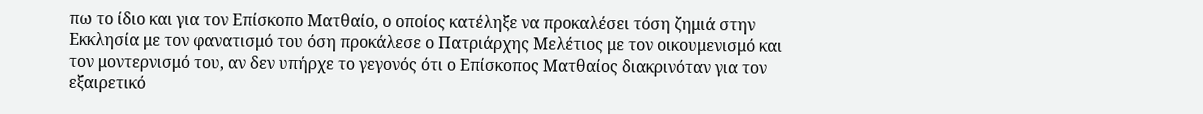πω το ίδιο και για τον Επίσκοπο Ματθαίο, ο οποίος κατέληξε να προκαλέσει τόση ζημιά στην Εκκλησία με τον φανατισμό του όση προκάλεσε ο Πατριάρχης Μελέτιος με τον οικουμενισμό και τον μοντερνισμό του, αν δεν υπήρχε το γεγονός ότι ο Επίσκοπος Ματθαίος διακρινόταν για τον εξαιρετικό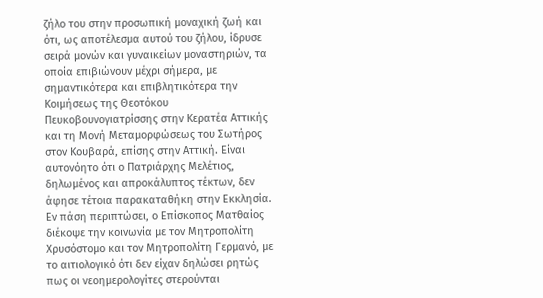ζήλο του στην προσωπική μοναχική ζωή και ότι, ως αποτέλεσμα αυτού του ζήλου, ίδρυσε σειρά μονών και γυναικείων μοναστηριών, τα οποία επιβιώνουν μέχρι σήμερα, με σημαντικότερα και επιβλητικότερα την Κοιμήσεως της Θεοτόκου Πευκοβουνογιατρίσσης στην Κερατέα Αττικής και τη Μονή Μεταμορφώσεως του Σωτήρος στον Κουβαρά, επίσης στην Αττική. Είναι αυτονόητο ότι ο Πατριάρχης Μελέτιος, δηλωμένος και απροκάλυπτος τέκτων, δεν άφησε τέτοια παρακαταθήκη στην Εκκλησία. Εν πάση περιπτώσει, ο Επίσκοπος Ματθαίος διέκοψε την κοινωνία με τον Μητροπολίτη Χρυσόστομο και τον Μητροπολίτη Γερμανό, με το αιτιολογικό ότι δεν είχαν δηλώσει ρητώς πως οι νεοημερολογίτες στερούνται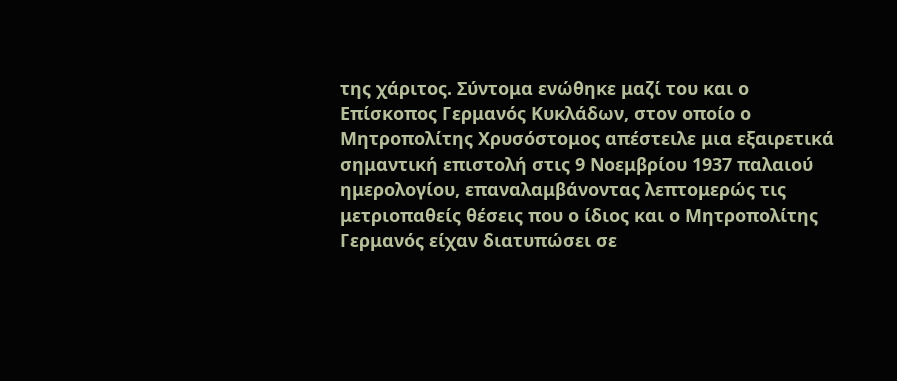της χάριτος. Σύντομα ενώθηκε μαζί του και ο Επίσκοπος Γερμανός Κυκλάδων, στον οποίο ο Μητροπολίτης Χρυσόστομος απέστειλε μια εξαιρετικά σημαντική επιστολή στις 9 Νοεμβρίου 1937 παλαιού ημερολογίου, επαναλαμβάνοντας λεπτομερώς τις μετριοπαθείς θέσεις που ο ίδιος και ο Μητροπολίτης Γερμανός είχαν διατυπώσει σε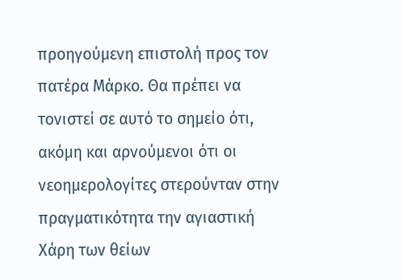προηγούμενη επιστολή προς τον πατέρα Μάρκο. Θα πρέπει να τονιστεί σε αυτό το σημείο ότι, ακόμη και αρνούμενοι ότι οι νεοημερολογίτες στερούνταν στην πραγματικότητα την αγιαστική Χάρη των θείων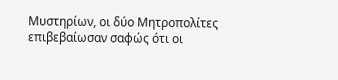Μυστηρίων, οι δύο Μητροπολίτες επιβεβαίωσαν σαφώς ότι οι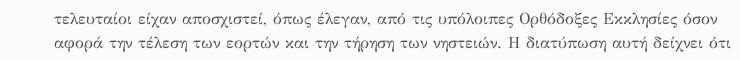τελευταίοι είχαν αποσχιστεί, όπως έλεγαν, από τις υπόλοιπες Ορθόδοξες Εκκλησίες όσον αφορά την τέλεση των εορτών και την τήρηση των νηστειών. Η διατύπωση αυτή δείχνει ότι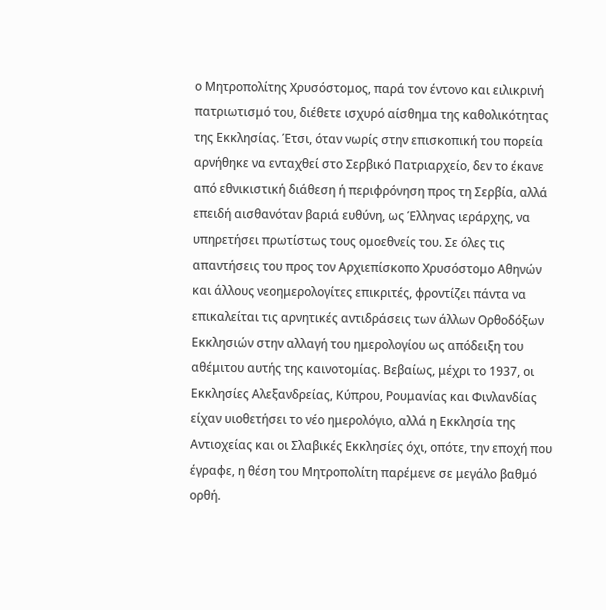ο Μητροπολίτης Χρυσόστομος, παρά τον έντονο και ειλικρινή πατριωτισμό του, διέθετε ισχυρό αίσθημα της καθολικότητας της Εκκλησίας. Έτσι, όταν νωρίς στην επισκοπική του πορεία αρνήθηκε να ενταχθεί στο Σερβικό Πατριαρχείο, δεν το έκανε από εθνικιστική διάθεση ή περιφρόνηση προς τη Σερβία, αλλά επειδή αισθανόταν βαριά ευθύνη, ως Έλληνας ιεράρχης, να υπηρετήσει πρωτίστως τους ομοεθνείς του. Σε όλες τις απαντήσεις του προς τον Αρχιεπίσκοπο Χρυσόστομο Αθηνών και άλλους νεοημερολογίτες επικριτές, φροντίζει πάντα να επικαλείται τις αρνητικές αντιδράσεις των άλλων Ορθοδόξων Εκκλησιών στην αλλαγή του ημερολογίου ως απόδειξη του αθέμιτου αυτής της καινοτομίας. Βεβαίως, μέχρι το 1937, οι Εκκλησίες Αλεξανδρείας, Κύπρου, Ρουμανίας και Φινλανδίας είχαν υιοθετήσει το νέο ημερολόγιο, αλλά η Εκκλησία της Αντιοχείας και οι Σλαβικές Εκκλησίες όχι, οπότε, την εποχή που έγραφε, η θέση του Μητροπολίτη παρέμενε σε μεγάλο βαθμό ορθή.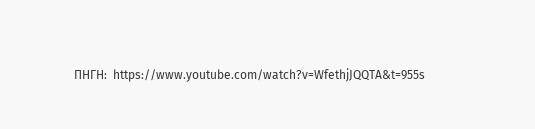ΠΗΓΗ:  https://www.youtube.com/watch?v=WfethjJQQTA&t=955s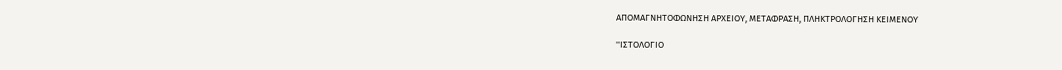ΑΠΟΜΑΓΝΗΤΟΦΩΝΗΣΗ ΑΡΧΕΙΟΥ, ΜΕΤΑΦΡΑΣΗ, ΠΛΗΚΤΡΟΛΟΓΗΣΗ ΚΕΙΜΕΝΟΥ

''ΙΣΤΟΛΟΓΙΟ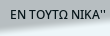ΕΝ ΤΟΥΤΩ ΝΙΚΑ''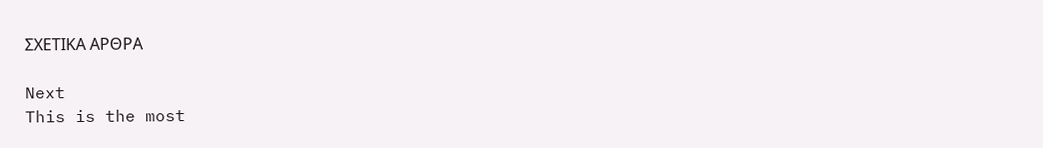ΣΧΕΤΙΚΑ ΑΡΘΡΑ

Next
This is the most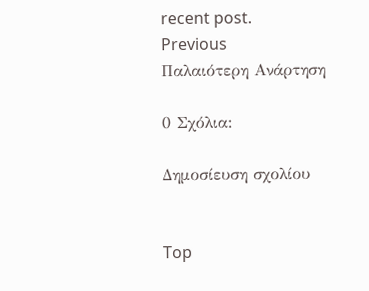recent post.
Previous
Παλαιότερη Ανάρτηση

0 Σχόλια:

Δημοσίευση σχολίου


Top